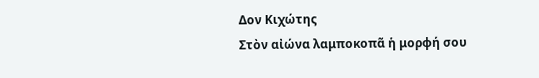Δον Κιχώτης
Στὸν αἰώνα λαμποκοπᾶ ἡ μορφή σου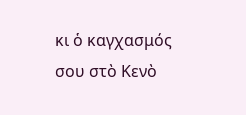κι ὁ καγχασμός σου στὸ Κενὸ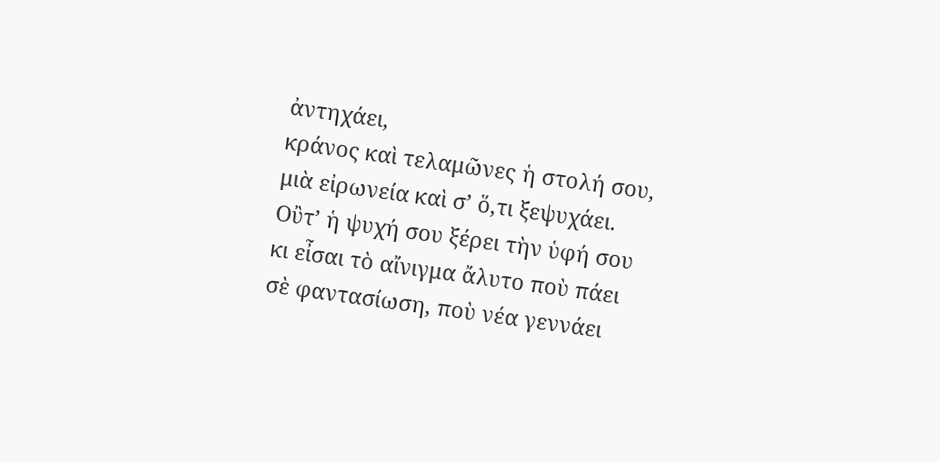ἀντηχάει,
κράνος καὶ τελαμῶνες ἡ στολή σου,
μιὰ εἰρωνεία καὶ σ’ ὅ,τι ξεψυχάει.
Οὒτ’ ἡ ψυχή σου ξέρει τὴν ὑφή σου
κι εἶσαι τὸ αἴνιγμα ἄλυτο ποὺ πάει
σὲ φαντασίωση, ποὺ νέα γεννάει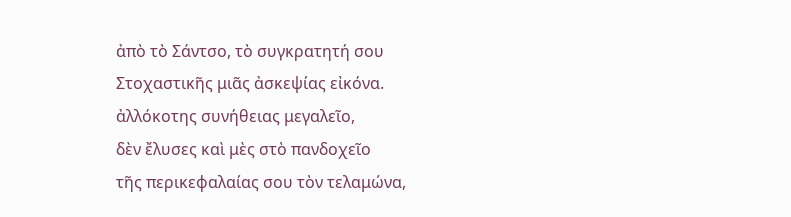ἀπὸ τὸ Σάντσο, τὸ συγκρατητή σου
Στοχαστικῆς μιᾶς ἀσκεψίας εἰκόνα.
ἀλλόκοτης συνήθειας μεγαλεῖο,
δὲν ἔλυσες καὶ μὲς στὸ πανδοχεῖο
τῆς περικεφαλαίας σου τὸν τελαμώνα,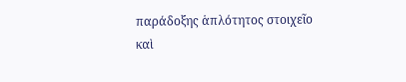παράδοξης ἁπλότητος στοιχεῖο
καὶ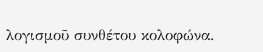λογισμοῦ συνθέτου κολοφώνα.